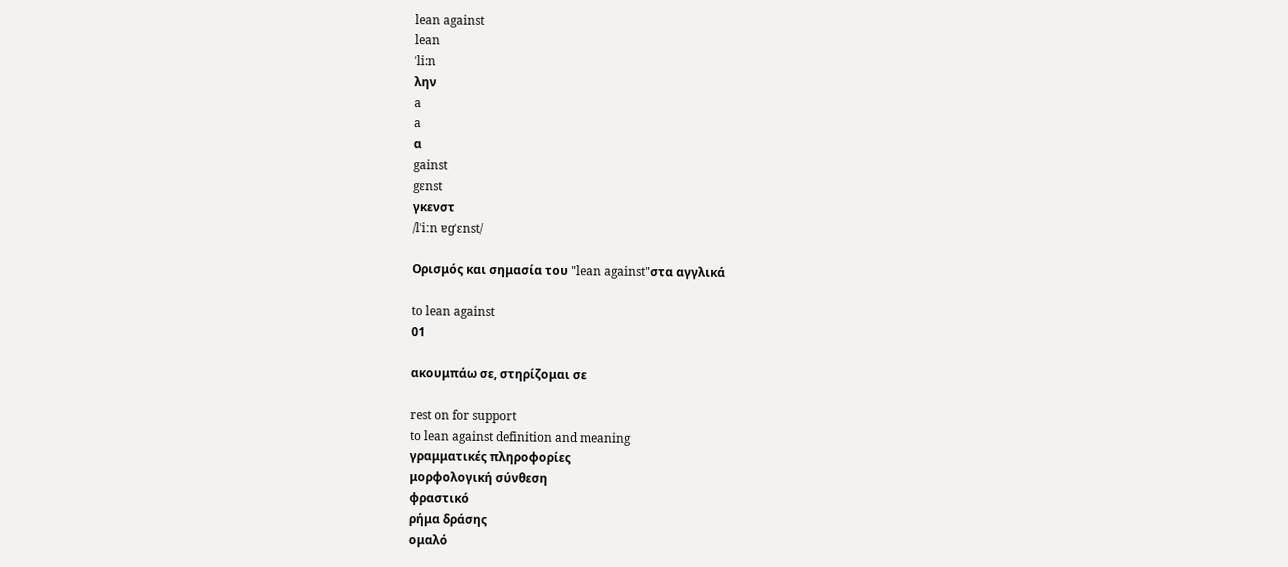lean against
lean
ˈli:n
λην
a
a
α
gainst
gɛnst
γκενστ
/lˈiːn ɐɡˈɛnst/

Ορισμός και σημασία του "lean against"στα αγγλικά

to lean against
01

ακουμπάω σε, στηρίζομαι σε

rest on for support
to lean against definition and meaning
γραμματικές πληροφορίες
μορφολογική σύνθεση
φραστικό
ρήμα δράσης
ομαλό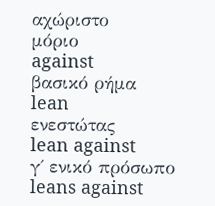αχώριστο
μόριο
against
βασικό ρήμα
lean
ενεστώτας
lean against
γ΄ ενικό πρόσωπο
leans against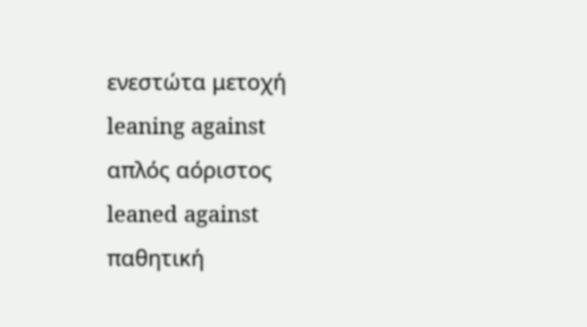ενεστώτα μετοχή
leaning against
απλός αόριστος
leaned against
παθητική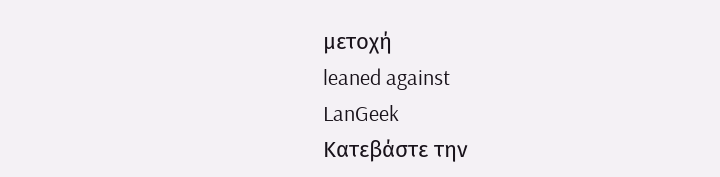μετοχή
leaned against
LanGeek
Κατεβάστε την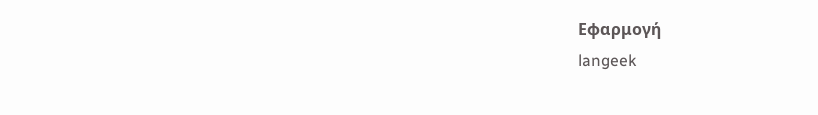Εφαρμογή
langeek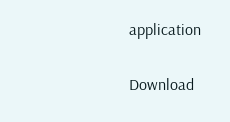application

Download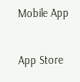Mobile App

App Store